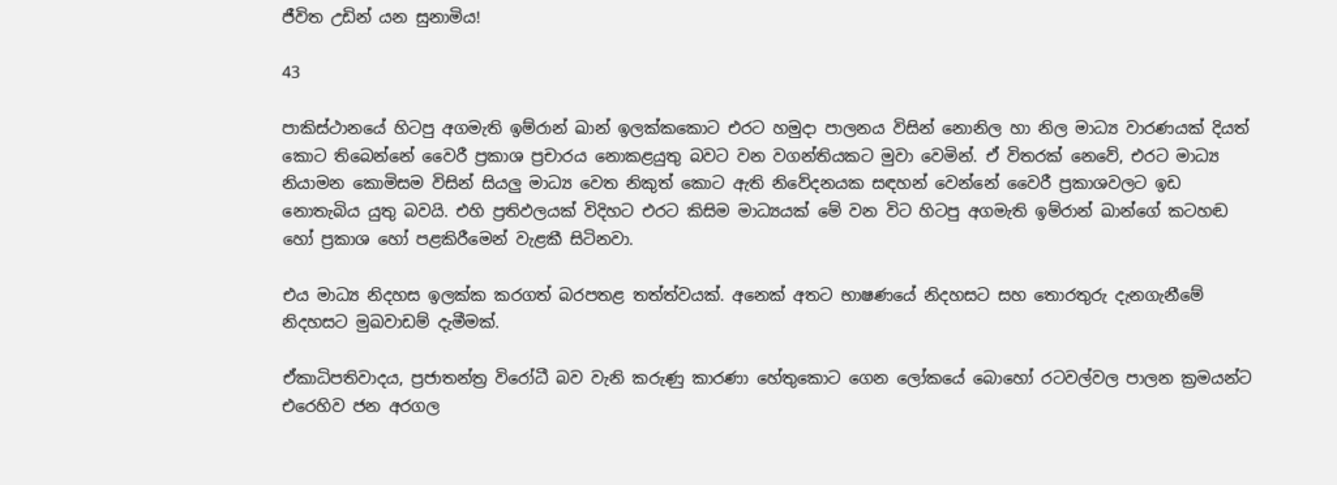ජීවිත උඩින් යන සුනාමිය!

43

පාකිස්ථානයේ හිටපු අගමැති ඉම්රාන් ඛාන් ඉලක්කකොට එරට හමුදා පාලනය විසින් නොනිල හා නිල මාධ්‍ය වාරණයක් දියත් කොට තිබෙන්නේ වෛරී ප්‍රකාශ ප්‍රචාරය නොකළයුතු බවට වන වගන්තියකට මුවා වෙමින්. ඒ විතරක් නෙවේ, එරට මාධ්‍ය නියාමන කොමිසම විසින් සියලු මාධ්‍ය වෙත නිකුත් කොට ඇති නිවේදනයක සඳහන් වෙන්නේ වෛරී ප්‍රකාශවලට ඉඩ නොතැබිය යුතු බවයි. එහි ප්‍රතිඵලයක් විදිහට එරට කිසිම මාධ්‍යයක් මේ වන විට හිටපු අගමැති ඉම්රාන් ඛාන්ගේ කටහඬ හෝ ප්‍රකාශ හෝ පළකිරීමෙන් වැළකී සිටිනවා.

එය මාධ්‍ය නිදහස ඉලක්ක කරගත් බරපතළ තත්ත්වයක්. අනෙක් අතට භාෂණයේ නිදහසට සහ තොරතුරු දැනගැනීමේ නිදහසට මුඛවාඩම් දැමීමක්.

ඒකාධිපතිවාදය, ප්‍රජාතන්ත්‍ර විරෝධී බව වැනි කරුණු කාරණා හේතුකොට ගෙන ලෝකයේ බොහෝ රටවල්වල පාලන ක්‍රමයන්ට එරෙහිව ජන අරගල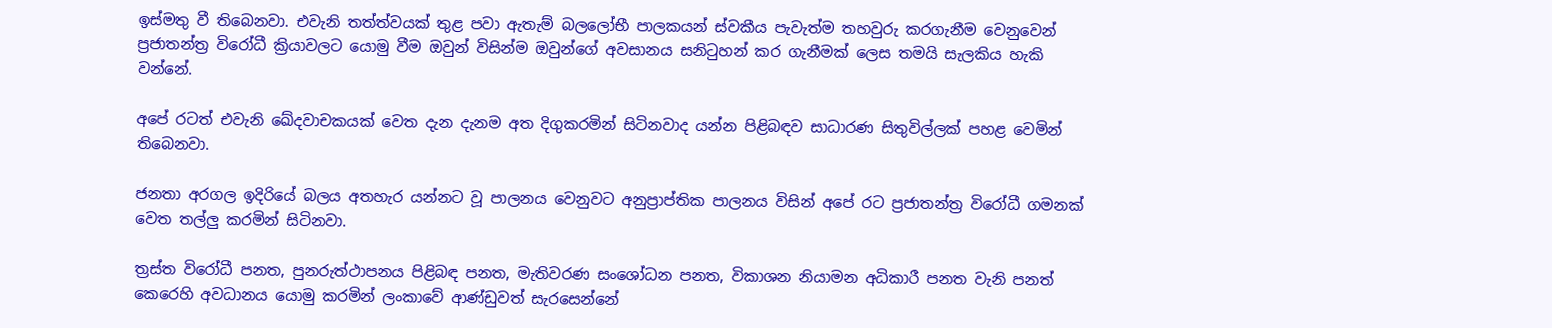ඉස්මතු වී තිබෙනවා. එවැනි තත්ත්වයක් තුළ පවා ඇතැම් බලලෝභී පාලකයන් ස්වකීය පැවැත්ම තහවුරු කරගැනීම වෙනුවෙන් ප්‍රජාතන්ත්‍ර විරෝධී ක්‍රියාවලට යොමු වීම ඔවුන් විසින්ම ඔවුන්ගේ අවසානය සනිටුහන් කර ගැනීමක් ලෙස තමයි සැලකිය හැකි වන්නේ.

අපේ රටත් එවැනි ඛේදවාචකයක් වෙත දැන දැනම අත දිගුකරමින් සිටිනවාද යන්න පිළිබඳව සාධාරණ සිතුවිල්ලක් පහළ වෙමින් තිබෙනවා.

ජනතා අරගල ඉදිරියේ බලය අතහැර යන්නට වූ පාලනය වෙනුවට අනුප්‍රාප්තික පාලනය විසින් අපේ රට ප්‍රජාතන්ත්‍ර විරෝධී ගමනක් වෙත තල්ලු කරමින් සිටිනවා.

ත්‍රස්ත විරෝධී පනත, පුනරුත්ථාපනය පිළිබඳ පනත, මැතිවරණ සංශෝධන පනත, විකාශන නියාමන අධිකාරී පනත වැනි පනත් කෙරෙහි අවධානය යොමු කරමින් ලංකාවේ ආණ්ඩුවත් සැරසෙන්නේ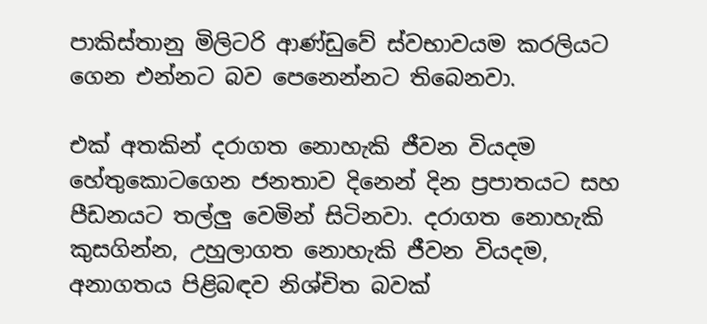පාකිස්තානු මිලිටරි ආණ්ඩුවේ ස්වභාවයම කරලියට ගෙන එන්නට බව පෙනෙන්නට තිබෙනවා.

එක් අතකින් දරාගත නොහැකි ජීවන වියදම හේතුකොටගෙන ජනතාව දිනෙන් දින ප්‍රපාතයට සහ පීඩනයට තල්ලු වෙමින් සිටිනවා. දරාගත නොහැකි කුසගින්න, උහුලාගත නොහැකි ජීවන වියදම, අනාගතය පිළිබඳව නිශ්චිත බවක්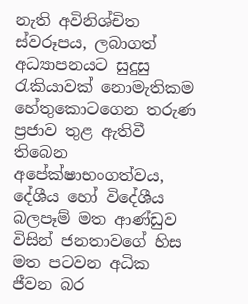නැති අවිනිශ්චිත ස්වරූපය, ලබාගත් අධ්‍යාපනයට සුදුසු රැකියාවක් නොමැතිකම හේතුකොටගෙන තරුණ ප්‍රජාව තුළ ඇතිවී තිබෙන අපේක්ෂාභංගත්වය, දේශීය හෝ විදේශීය බලපෑම් මත ආණ්ඩුව විසින් ජනතාවගේ හිස මත පටවන අධික ජීවන බර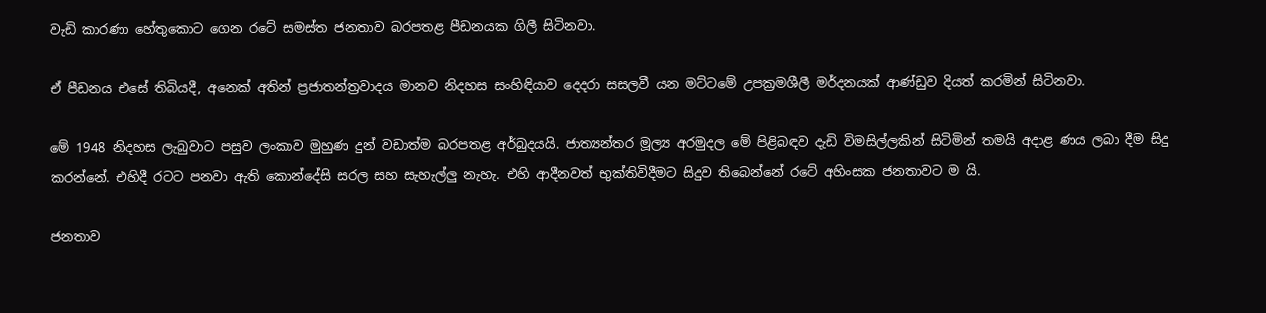වැඩි කාරණා හේතුකොට ගෙන රටේ සමස්ත ජනතාව බරපතළ පීඩනයක ගිලී සිටිනවා.

ඒ පීඩනය එසේ තිබියදී, අනෙක් අතින් ප්‍රජාතන්ත්‍රවාදය මානව නිදහස සංහිඳියාව දෙදරා සසලවී යන මට්ටමේ උපක්‍රමශීලී මර්දනයක් ආණ්ඩුව දියත් කරමින් සිටිනවා.

මේ 1948 නිදහස ලැබුවාට පසුව ලංකාව මුහුණ දුන් වඩාත්ම බරපතළ අර්බුදයයි. ජාත්‍යන්තර මූල්‍ය අරමුදල මේ පිළිබඳව දැඩි විමසිල්ලකින් සිටිමින් තමයි අදාළ ණය ලබා දීම සිදු කරන්නේ. එහිදී රටට පනවා ඇති කොන්දේසි සරල සහ සැහැල්ලු නැහැ. එහි ආදීනවත් භුක්තිවිදීමට සිදුව තිබෙන්නේ රටේ අහිංසක ජනතාවට ම යි.

ජනතාව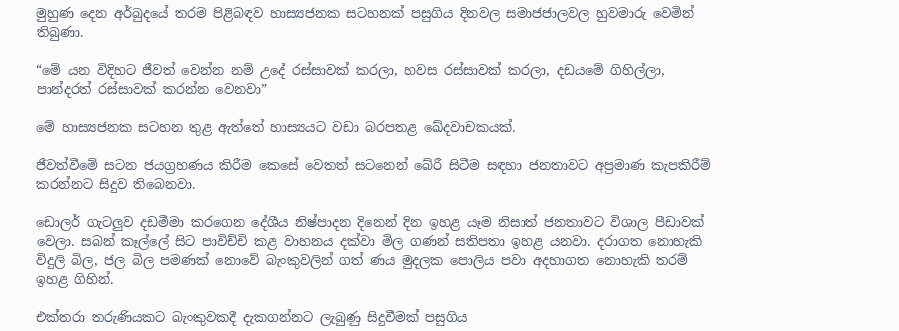මුහුණ දෙන අර්බුදයේ තරම පිළිබඳව හාස්‍යජනක සටහනක් පසුගිය දිනවල සමාජජාලවල හුවමාරු වෙමින් තිබුණා.

“මේ යන විදිහට ජීවත් වෙන්න නම් උදේ රස්සාවක් කරලා, හවස රස්සාවක් කරලා, දඩයමේ ගිහිල්ලා, පාන්දරත් රස්සාවක් කරන්න වෙනවා”

මේ හාස්‍යජනක සටහන තුළ ඇත්තේ හාස්‍යයට වඩා බරපතළ ඛේදවාචකයක්.

ජීවත්වීමේ සටන ජයග්‍රහණය කිරීම කෙසේ වෙතත් සටනෙන් බේරී සිටීම සඳහා ජනතාවට අප්‍රමාණ කැපකිරීම් කරන්නට සිදුව තිබෙනවා.

ඩොලර් ගැටලුව දඩමීමා කරගෙන දේශීය නිෂ්පාදන දිනෙන් දින ඉහළ යෑම නිසාත් ජනතාවට විශාල පීඩාවක් වෙලා. සබන් කෑල්ලේ සිට පාවිච්චි කළ වාහනය දක්වා මිල ගණන් සතිපතා ඉහළ යනවා. දරාගත නොහැකි විදුලි බිල, ජල බිල පමණක් නොවේ බැංකුවලින් ගත් ණය මුදලක පොලිය පවා අදහාගත නොහැකි තරම් ඉහළ ගිහින්.

එක්තරා තරුණියකට බැංකුවකදී දැකගන්නට ලැබුණු සිදුවීමක් පසුගිය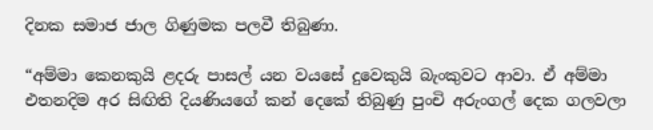දිනක සමාජ ජාල ගිණුමක පලවී තිබුණා.

“අම්මා කෙනකුයි ළදරු පාසල් යන වයසේ දුවෙකුයි බැංකුවට ආවා. ඒ අම්මා එතනදිම අර සිඟිති දියණියගේ කන් දෙකේ තිබුණු පුංචි අරුංගල් දෙක ගලවලා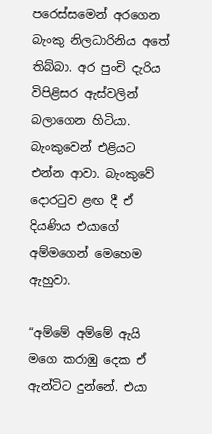පරෙස්සමෙන් අරගෙන බැංකු නිලධාරිනිය අතේ තිබ්බා. අර පුංචි දැරිය විපිළිසර ඇස්වලින් බලාගෙන හිටියා. බැංකුවෙන් එළියට එන්න ආවා. බැංකුවේ දොරටුව ළඟ දී ඒ දියණිය එයාගේ අම්මගෙන් මෙහෙම ඇහුවා.

“අම්මේ අම්මේ ඇයි මගෙ කරාඹු දෙක ඒ ඇන්ටිට දුන්නේ. එයා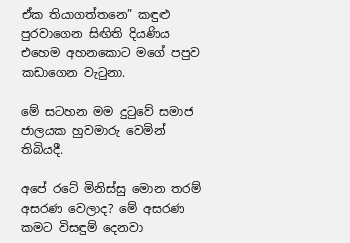ඒක තියාගත්තනෙ” කඳුළු පුරවාගෙන සිඟිති දියණිය එහෙම අහනකොට මගේ පපුව කඩාගෙන වැටුනා.

මේ සටහන මම දුටුවේ සමාජ ජාලයක හුවමාරු වෙමින් තිබියදී.

අපේ රටේ මිනිස්සු මොන තරම් අසරණ වෙලාද? මේ අසරණ කමට විසඳුම් දෙනවා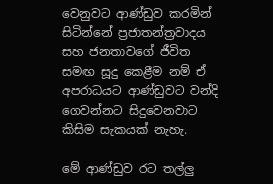වෙනුවට ආණ්ඩුව කරමින් සිටින්නේ ප්‍රජාතන්ත්‍රවාදය සහ ජනතාවගේ ජීවිත සමඟ සූදු කෙළීම නම් ඒ අපරාධයට ආණ්ඩුවට වන්දි ගෙවන්නට සිදුවෙනවාට කිසිම සැකයක් නැහැ.

මේ ආණ්ඩුව රට තල්ලු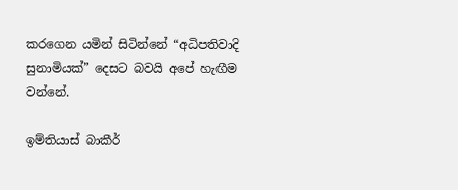කරගෙන යමින් සිටින්නේ “අධිපතිවාදි සුනාමියක්” දෙසට බවයි අපේ හැඟීම වන්නේ.

ඉම්තියාස් බාකීර්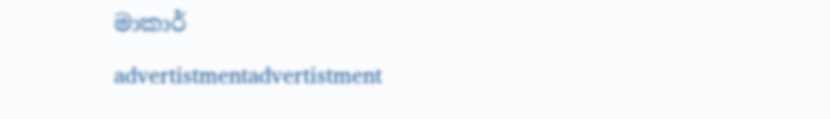මාකාර්

advertistmentadvertistment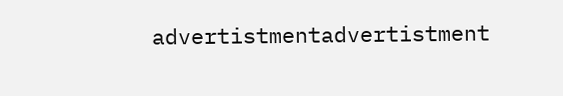advertistmentadvertistment